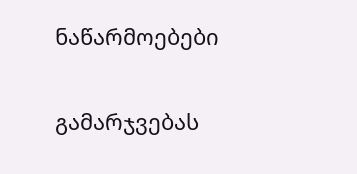ნაწარმოებები


გამარჯვებას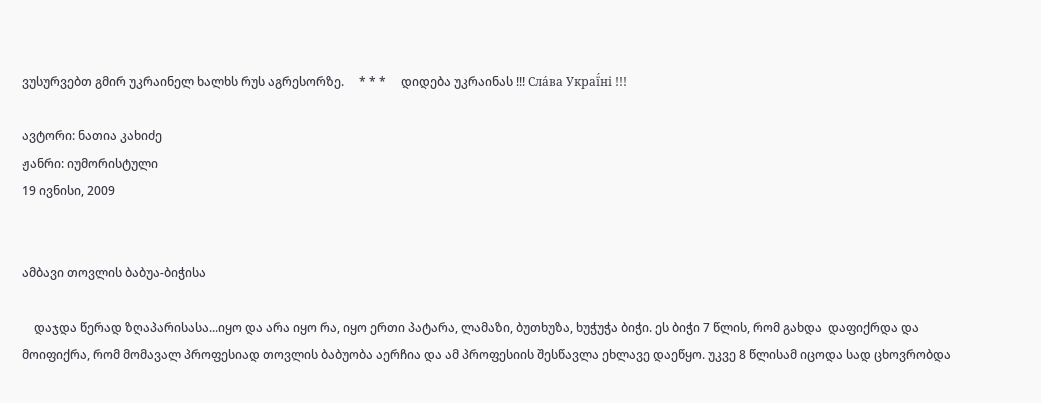ვუსურვებთ გმირ უკრაინელ ხალხს რუს აგრესორზე.     * * *     დიდება უკრაინას !!! Сла́ва Украї́ні !!!

ავტორი: ნათია კახიძე
ჟანრი: იუმორისტული
19 ივნისი, 2009


ამბავი თოვლის ბაბუა-ბიჭისა

    დაჯდა წერად ზღაპარისასა...იყო და არა იყო რა, იყო ერთი პატარა, ლამაზი, ბუთხუზა, ხუჭუჭა ბიჭი. ეს ბიჭი 7 წლის, რომ გახდა  დაფიქრდა და მოიფიქრა, რომ მომავალ პროფესიად თოვლის ბაბუობა აერჩია და ამ პროფესიის შესწავლა ეხლავე დაეწყო. უკვე 8 წლისამ იცოდა სად ცხოვრობდა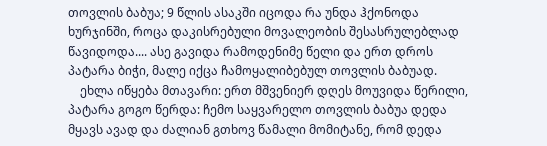თოვლის ბაბუა; 9 წლის ასაკში იცოდა რა უნდა ჰქონოდა ხურჯინში, როცა დაკისრებული მოვალეობის შესასრულებლად წავიდოდა.... ასე გავიდა რამოდენიმე წელი და ერთ დროს პატარა ბიჭი, მალე იქცა ჩამოყალიბებულ თოვლის ბაბუად.
    ეხლა იწყება მთავარი: ერთ მშვენიერ დღეს მოუვიდა წერილი, პატარა გოგო წერდა: ჩემო საყვარელო თოვლის ბაბუა დედა მყავს ავად და ძალიან გთხოვ წამალი მომიტანე, რომ დედა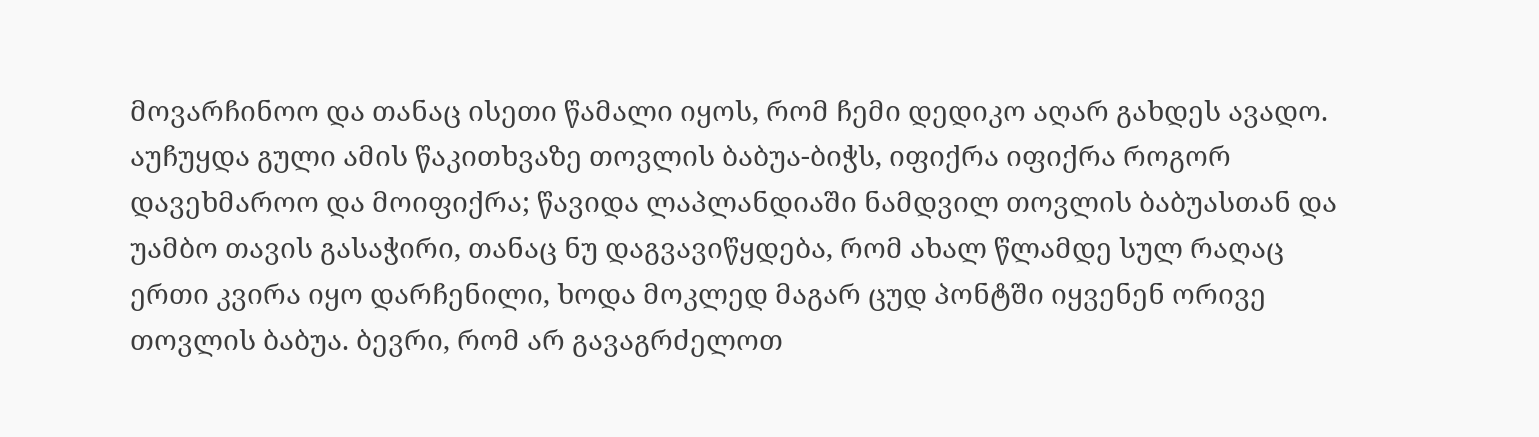მოვარჩინოო და თანაც ისეთი წამალი იყოს, რომ ჩემი დედიკო აღარ გახდეს ავადო. აუჩუყდა გული ამის წაკითხვაზე თოვლის ბაბუა-ბიჭს, იფიქრა იფიქრა როგორ დავეხმაროო და მოიფიქრა; წავიდა ლაპლანდიაში ნამდვილ თოვლის ბაბუასთან და უამბო თავის გასაჭირი, თანაც ნუ დაგვავიწყდება, რომ ახალ წლამდე სულ რაღაც ერთი კვირა იყო დარჩენილი, ხოდა მოკლედ მაგარ ცუდ პონტში იყვენენ ორივე თოვლის ბაბუა. ბევრი, რომ არ გავაგრძელოთ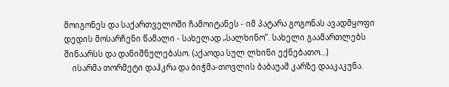მოიგონეს და საქართველოში ჩამოიტანეს - იმ პატარა გოგონას ავადმყოფი დედის მოსარჩენი წამალი - სახელად „სალხინო”. სახელი გაამართლებს შინაარსს და დანიშნულებასო. (აქაოდა სულ ლხინი ექნებათო...)
    ისარმა თორმეტი დაჰკრა და ბიჭმა-თოვლის ბაბაუამ კარზე დააკაკუნა.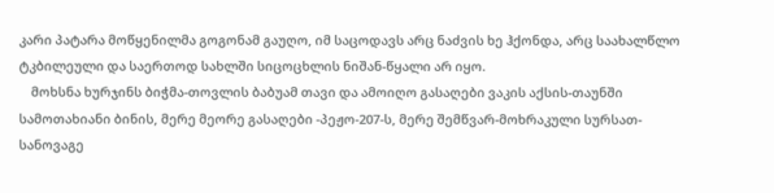კარი პატარა მოწყენილმა გოგონამ გაუღო, იმ საცოდავს არც ნაძვის ხე ჰქონდა, არც საახალწლო ტკბილეული და საერთოდ სახლში სიცოცხლის ნიშან-წყალი არ იყო.
    მოხსნა ხურჯინს ბიჭმა-თოვლის ბაბუამ თავი და ამოიღო გასაღები ვაკის აქსის-თაუნში სამოთახიანი ბინის, მერე მეორე გასაღები -პეჟო-207-ს, მერე შემწვარ-მოხრაკული სურსათ-სანოვაგე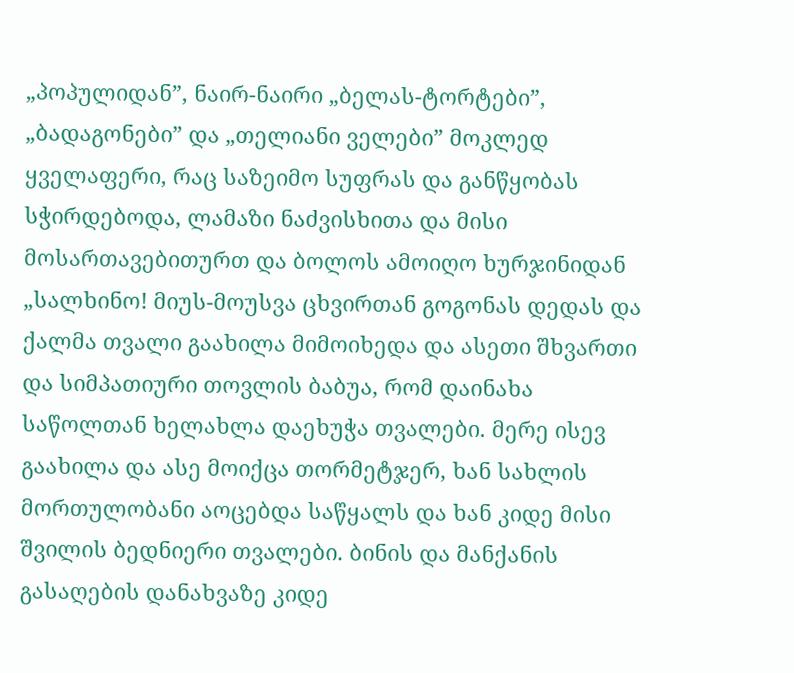„პოპულიდან”, ნაირ-ნაირი „ბელას-ტორტები”, „ბადაგონები” და „თელიანი ველები” მოკლედ ყველაფერი, რაც საზეიმო სუფრას და განწყობას სჭირდებოდა, ლამაზი ნაძვისხითა და მისი მოსართავებითურთ და ბოლოს ამოიღო ხურჯინიდან „სალხინო! მიუს-მოუსვა ცხვირთან გოგონას დედას და ქალმა თვალი გაახილა მიმოიხედა და ასეთი შხვართი და სიმპათიური თოვლის ბაბუა, რომ დაინახა საწოლთან ხელახლა დაეხუჭა თვალები. მერე ისევ გაახილა და ასე მოიქცა თორმეტჯერ, ხან სახლის მორთულობანი აოცებდა საწყალს და ხან კიდე მისი შვილის ბედნიერი თვალები. ბინის და მანქანის გასაღების დანახვაზე კიდე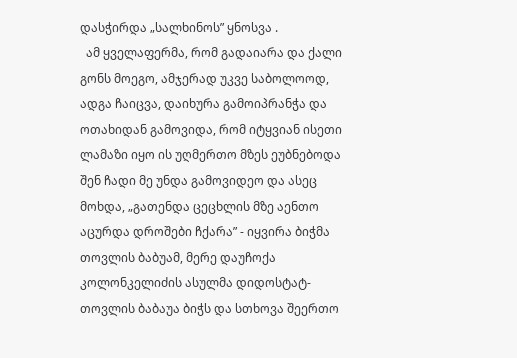დასჭირდა „სალხინოს” ყნოსვა .
  ამ ყველაფერმა, რომ გადაიარა და ქალი გონს მოეგო, ამჯერად უკვე საბოლოოდ, ადგა ჩაიცვა, დაიხურა გამოიპრანჭა და ოთახიდან გამოვიდა, რომ იტყვიან ისეთი ლამაზი იყო ის უღმერთო მზეს ეუბნებოდა შენ ჩადი მე უნდა გამოვიდეო და ასეც მოხდა, „გათენდა ცეცხლის მზე აენთო აცურდა დროშები ჩქარა” - იყვირა ბიჭმა თოვლის ბაბუამ, მერე დაუჩოქა კოლონკელიძის ასულმა დიდოსტატ-თოვლის ბაბაუა ბიჭს და სთხოვა შეერთო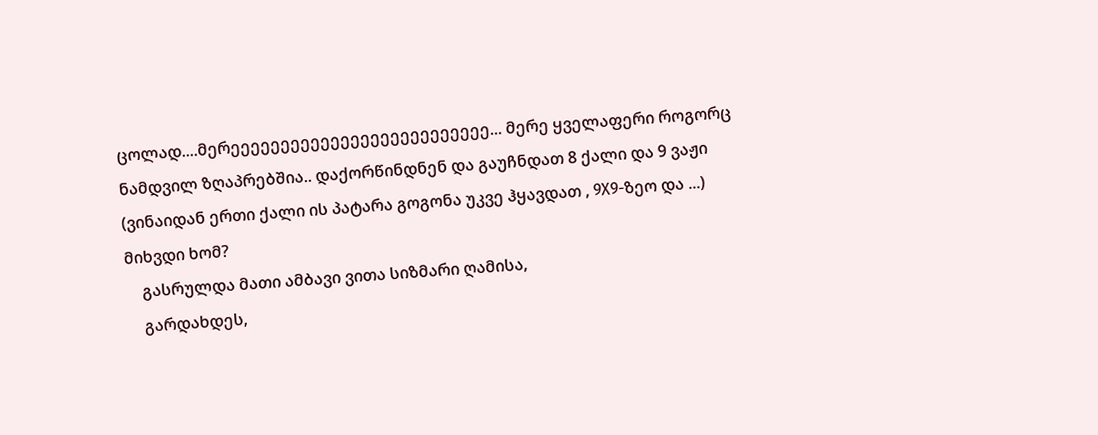ცოლად....მერეეეეეეეეეეეეეეეეეეეეეეეეეე... მერე ყველაფერი როგორც ნამდვილ ზღაპრებშია.. დაქორწინდნენ და გაუჩნდათ 8 ქალი და 9 ვაჟი (ვინაიდან ერთი ქალი ის პატარა გოგონა უკვე ჰყავდათ , 9X9-ზეო და ...) მიხვდი ხომ?
    გასრულდა მათი ამბავი ვითა სიზმარი ღამისა,
    გარდახდეს,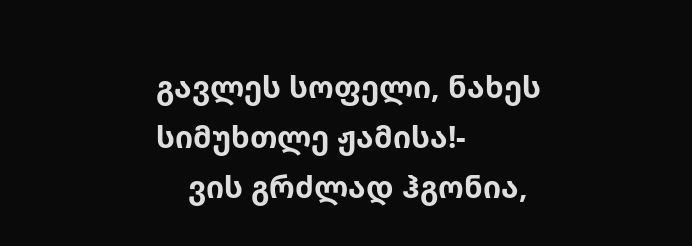გავლეს სოფელი, ნახეს სიმუხთლე ჟამისა!-
    ვის გრძლად ჰგონია,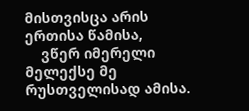მისთვისცა არის ერთისა წამისა,
    ვწერ იმერელი მელექსე მე რუსთველისად ამისა.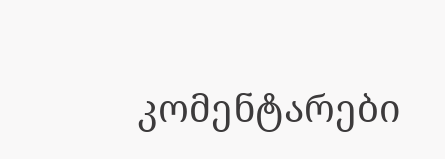კომენტარები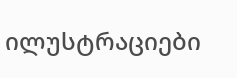ილუსტრაციები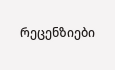რეცენზიები